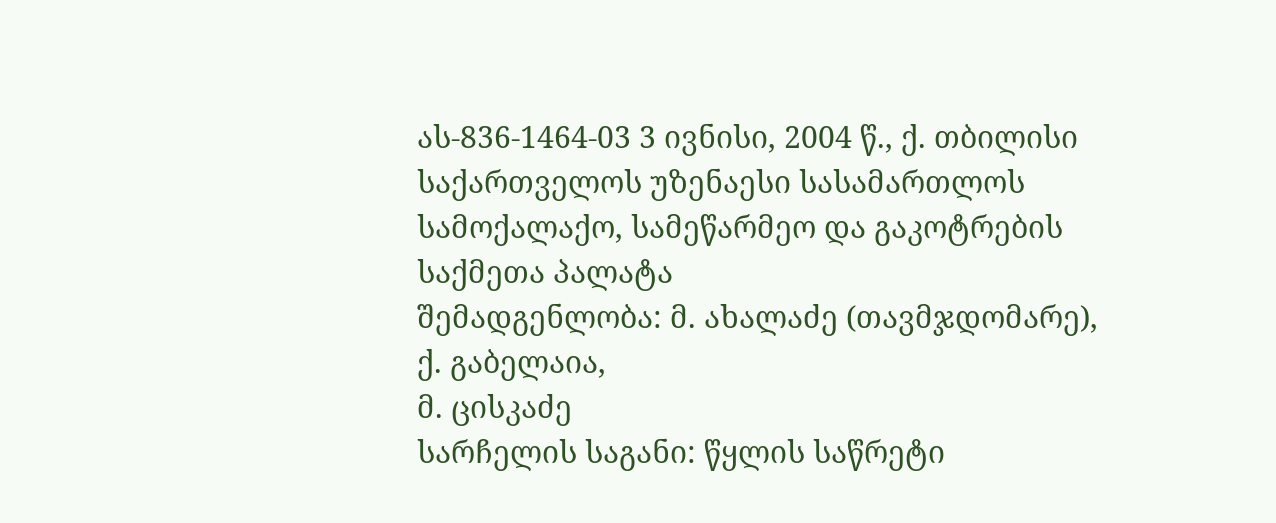ას-836-1464-03 3 ივნისი, 2004 წ., ქ. თბილისი
საქართველოს უზენაესი სასამართლოს სამოქალაქო, სამეწარმეო და გაკოტრების საქმეთა პალატა
შემადგენლობა: მ. ახალაძე (თავმჯდომარე),
ქ. გაბელაია,
მ. ცისკაძე
სარჩელის საგანი: წყლის საწრეტი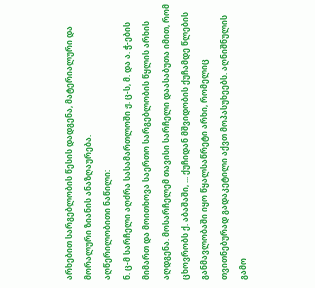არხებით სარგებლობის წესის დადგენა, მატერიალური და მორალური ზიანის ანაზღაურება.
აღწერილობითი ნაწილი:
ნ. ც-მ სარჩელი აღძრა სასამართლოში ჟ. ც-ს, მ. და ა. ჭ-ების მიმართ და მოითხოვა საერთო სარგებლობის წყლის არხის აღდგენა. მოსარჩელემ თავისი სარჩელი დაასაბუთა იმით, რომ ცხოვრობს ქ. აბაშაში, ... ქუჩიდან მშვიდობის ქუჩამდე წლების განმავლობაში იყო წყალსაწრეტი არხი, რომელიც თვითნებურად გადაკეტილი აქვთ მოპასუხეებს. აღნიშნულის გამო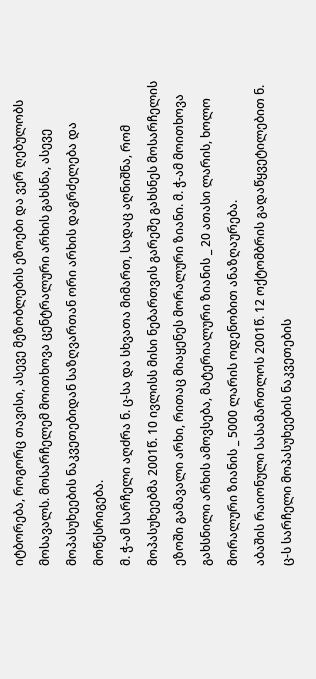იტბორება, როგორც თავისი, ასევე მეზობლების ეზოები და ვერ ღებულობს მოსავალს. მოსარჩელემ მოითხოვა ცენტრალური არხის გახსნა, ასევე მოპასუხეების ნაკვეთებიდან საზღვართან ორი არხის დაგრძელება და მოწესრიგება.
მ. ჭ-ამ სარჩელი აღძრა ნ. ც-სა და სხვათა მიმართ, სადაც აღნიშნა, რომ მოპასუხეებმა 2001წ. 10 ივლისს მისი ნებართვის გარეშე გახსნეს მოსარჩელის ეზოში გამავალი არხი, რითაც მიაყენეს მორალური ზიანი. მ. ჭ-ამ მოითხოვა გახსნილი არხის ამოვსება, მატერიალური ზიანის _ 20 ათასი ლარის, ხოლო მორალური ზიანის _ 5000 ლარის ოდენობით ანაზღაურება.
აბაშის რაიონული სასამართლოს 2001წ. 12 ოქტომბრის გადაწყვეტილებით ნ. ც-ს სარჩელი მოპასუხეების ნაკვეთების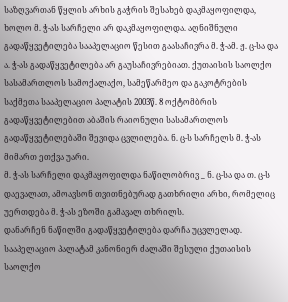საზღვართან წყლის არხის გაჭრის შესახებ დაკმაყოფილდა, ხოლო მ. ჭ-ას სარჩელი არ დაკმაყოფილდა. აღნიშნული გადაწყვეტილება სააპელაციო წესით გაასაჩივრა მ. ჭ-ამ. ჟ. ც-სა და ა. ჭ-ას გადაწყვეტილება არ გაუსაჩივრებიათ. ქუთაისის საოლქო სასამართლოს სამოქალაქო, სამეწარმეო და გაკოტრების საქმეთა სააპელაციო პალატის 2003წ. 8 ოქტომბრის გადაწყვეტილებით აბაშის რაიონული სასამართლოს გადაწყვეტილებაში შევიდა ცვლილება. ნ. ც-ს სარჩელს მ. ჭ-ას მიმართ ეთქვა უარი.
მ. ჭ-ას სარჩელი დაკმაყოფილდა ნაწილობრივ _ ნ. ც-სა და თ. ც-ს დაევალათ, ამოავსონ თვითნებურად გათხრილი არხი, რომელიც უერთდება მ. ჭ-ას ეზოში გამავალ თხრილს.
დანარჩენ ნაწილში გადაწყვეტილება დარჩა უცვლელად.
სააპელაციო პალატამ კანონიერ ძალაში შესული ქუთაისის საოლქო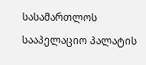სასამართლოს სააპელაციო პალატის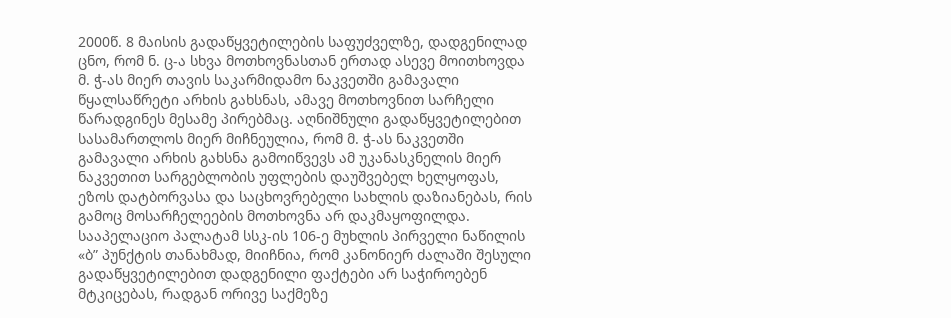2000წ. 8 მაისის გადაწყვეტილების საფუძველზე, დადგენილად ცნო, რომ ნ. ც-ა სხვა მოთხოვნასთან ერთად ასევე მოითხოვდა მ. ჭ-ას მიერ თავის საკარმიდამო ნაკვეთში გამავალი წყალსაწრეტი არხის გახსნას, ამავე მოთხოვნით სარჩელი წარადგინეს მესამე პირებმაც. აღნიშნული გადაწყვეტილებით სასამართლოს მიერ მიჩნეულია, რომ მ. ჭ-ას ნაკვეთში გამავალი არხის გახსნა გამოიწვევს ამ უკანასკნელის მიერ ნაკვეთით სარგებლობის უფლების დაუშვებელ ხელყოფას, ეზოს დატბორვასა და საცხოვრებელი სახლის დაზიანებას, რის გამოც მოსარჩელეების მოთხოვნა არ დაკმაყოფილდა. სააპელაციო პალატამ სსკ-ის 106-ე მუხლის პირველი ნაწილის «ბ” პუნქტის თანახმად, მიიჩნია, რომ კანონიერ ძალაში შესული გადაწყვეტილებით დადგენილი ფაქტები არ საჭიროებენ მტკიცებას, რადგან ორივე საქმეზე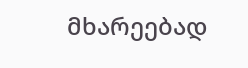მხარეებად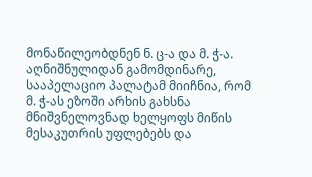მონაწილეობდნენ ნ. ც-ა და მ. ჭ-ა. აღნიშნულიდან გამომდინარე, სააპელაციო პალატამ მიიჩნია, რომ მ. ჭ-ას ეზოში არხის გახსნა მნიშვნელოვნად ხელყოფს მიწის მესაკუთრის უფლებებს და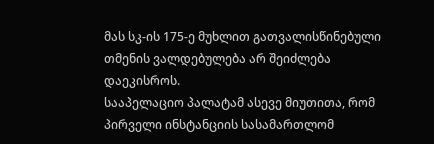მას სკ-ის 175-ე მუხლით გათვალისწინებული თმენის ვალდებულება არ შეიძლება დაეკისროს.
სააპელაციო პალატამ ასევე მიუთითა, რომ პირველი ინსტანციის სასამართლომ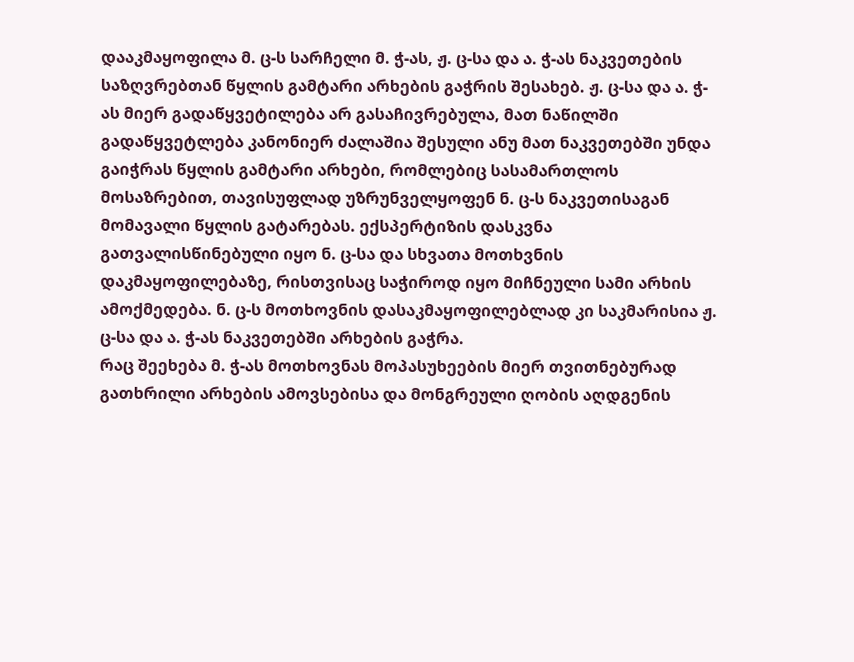დააკმაყოფილა მ. ც-ს სარჩელი მ. ჭ-ას, ჟ. ც-სა და ა. ჭ-ას ნაკვეთების საზღვრებთან წყლის გამტარი არხების გაჭრის შესახებ. ჟ. ც-სა და ა. ჭ-ას მიერ გადაწყვეტილება არ გასაჩივრებულა, მათ ნაწილში გადაწყვეტლება კანონიერ ძალაშია შესული ანუ მათ ნაკვეთებში უნდა გაიჭრას წყლის გამტარი არხები, რომლებიც სასამართლოს მოსაზრებით, თავისუფლად უზრუნველყოფენ ნ. ც-ს ნაკვეთისაგან მომავალი წყლის გატარებას. ექსპერტიზის დასკვნა გათვალისწინებული იყო ნ. ც-სა და სხვათა მოთხვნის დაკმაყოფილებაზე, რისთვისაც საჭიროდ იყო მიჩნეული სამი არხის ამოქმედება. ნ. ც-ს მოთხოვნის დასაკმაყოფილებლად კი საკმარისია ჟ. ც-სა და ა. ჭ-ას ნაკვეთებში არხების გაჭრა.
რაც შეეხება მ. ჭ-ას მოთხოვნას მოპასუხეების მიერ თვითნებურად გათხრილი არხების ამოვსებისა და მონგრეული ღობის აღდგენის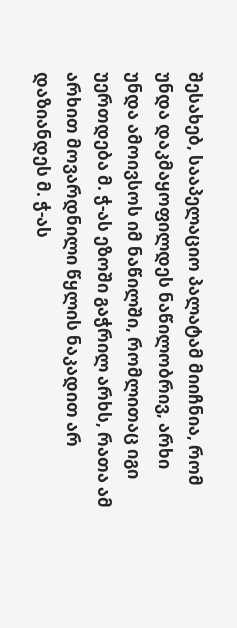შესახებ, სააპელაციო პალატამ მიიჩნია, რომ უნდა დაკმაყოფილდეს ნაწილობრივ, არხი უნდა ამოივსოს იმ ნაწილში, რომლითაც იგი უერთდება მ. ჭ-ას ეზოში გაჭრილ არხს, რათა ამ არხით მოვარდნილი წყლის ნაკადით არ დაზიანდეს მ. ჭ-ას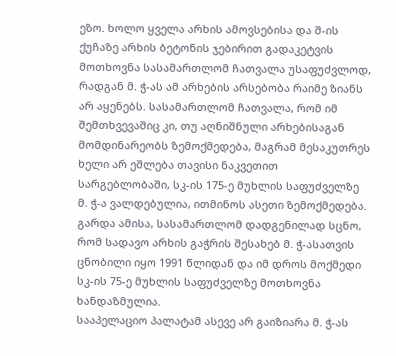ეზო. ხოლო ყველა არხის ამოვსებისა და შ-ის ქუჩაზე არხის ბეტონის ჯებირით გადაკეტვის მოთხოვნა სასამართლომ ჩათვალა უსაფუძვლოდ, რადგან მ. ჭ-ას ამ არხების არსებობა რაიმე ზიანს არ აყენებს. სასამართლომ ჩათვალა, რომ იმ შემთხვევაშიც კი, თუ აღნიშნული არხებისაგან მომდინარეობს ზემოქმედება, მაგრამ მესაკუთრეს ხელი არ ეშლება თავისი ნაკვეთით სარგებლობაში, სკ-ის 175-ე მუხლის საფუძველზე მ. ჭ-ა ვალდებულია, ითმინოს ასეთი ზემოქმედება. გარდა ამისა, სასამართლომ დადგენილად სცნო, რომ სადავო არხის გაჭრის შესახებ მ. ჭ-ასათვის ცნობილი იყო 1991 წლიდან და იმ დროს მოქმედი სკ-ის 75-ე მუხლის საფუძველზე მოთხოვნა ხანდაზმულია.
სააპელაციო პალატამ ასევე არ გაიზიარა მ. ჭ-ას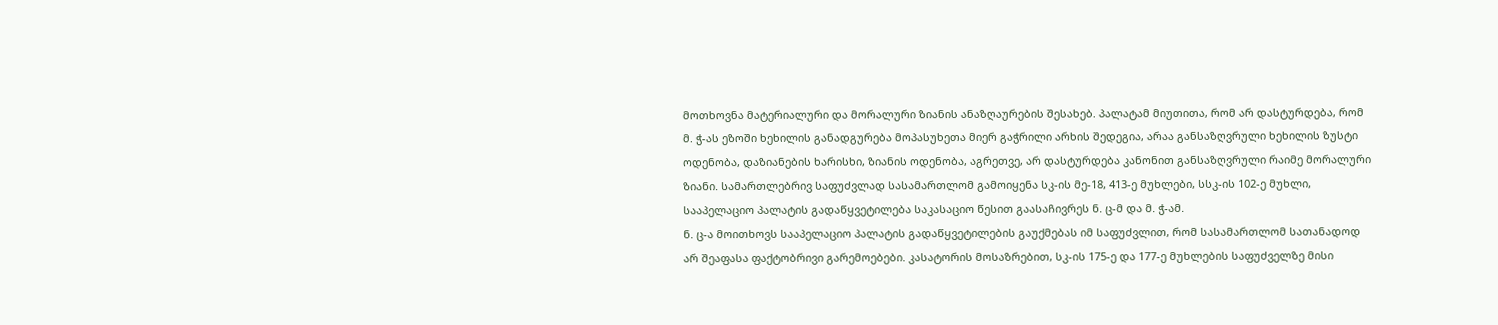მოთხოვნა მატერიალური და მორალური ზიანის ანაზღაურების შესახებ. პალატამ მიუთითა, რომ არ დასტურდება, რომ მ. ჭ-ას ეზოში ხეხილის განადგურება მოპასუხეთა მიერ გაჭრილი არხის შედეგია, არაა განსაზღვრული ხეხილის ზუსტი ოდენობა, დაზიანების ხარისხი, ზიანის ოდენობა, აგრეთვე, არ დასტურდება კანონით განსაზღვრული რაიმე მორალური ზიანი. სამართლებრივ საფუძვლად სასამართლომ გამოიყენა სკ-ის მე-18, 413-ე მუხლები, სსკ-ის 102-ე მუხლი,
სააპელაციო პალატის გადაწყვეტილება საკასაციო წესით გაასაჩივრეს ნ. ც-მ და მ. ჭ-ამ.
ნ. ც-ა მოითხოვს სააპელაციო პალატის გადაწყვეტილების გაუქმებას იმ საფუძვლით, რომ სასამართლომ სათანადოდ არ შეაფასა ფაქტობრივი გარემოებები. კასატორის მოსაზრებით, სკ-ის 175-ე და 177-ე მუხლების საფუძველზე მისი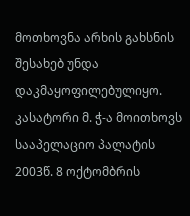მოთხოვნა არხის გახსნის შესახებ უნდა დაკმაყოფილებულიყო.
კასატორი მ. ჭ-ა მოითხოვს სააპელაციო პალატის 2003წ. 8 ოქტომბრის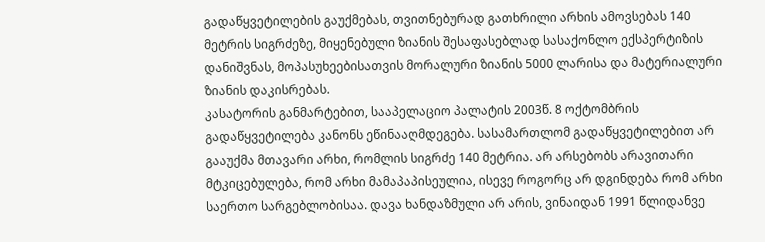გადაწყვეტილების გაუქმებას, თვითნებურად გათხრილი არხის ამოვსებას 140 მეტრის სიგრძეზე, მიყენებული ზიანის შესაფასებლად სასაქონლო ექსპერტიზის დანიშვნას, მოპასუხეებისათვის მორალური ზიანის 5000 ლარისა და მატერიალური ზიანის დაკისრებას.
კასატორის განმარტებით, სააპელაციო პალატის 2003წ. 8 ოქტომბრის გადაწყვეტილება კანონს ეწინააღმდეგება. სასამართლომ გადაწყვეტილებით არ გააუქმა მთავარი არხი, რომლის სიგრძე 140 მეტრია. არ არსებობს არავითარი მტკიცებულება, რომ არხი მამაპაპისეულია, ისევე როგორც არ დგინდება რომ არხი საერთო სარგებლობისაა. დავა ხანდაზმული არ არის, ვინაიდან 1991 წლიდანვე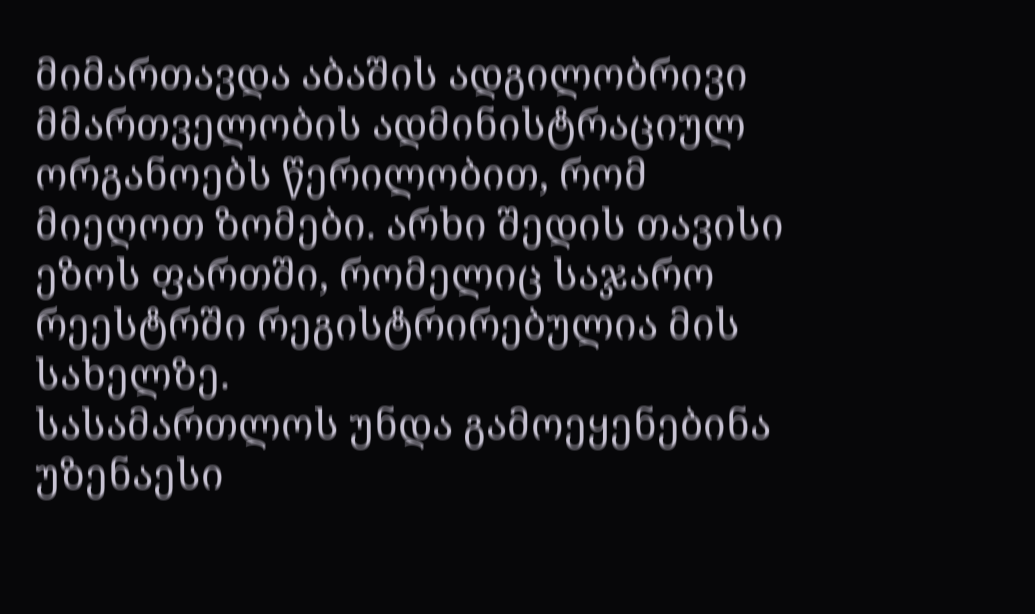მიმართავდა აბაშის ადგილობრივი მმართველობის ადმინისტრაციულ ორგანოებს წერილობით, რომ მიეღოთ ზომები. არხი შედის თავისი ეზოს ფართში, რომელიც საჯარო რეესტრში რეგისტრირებულია მის სახელზე.
სასამართლოს უნდა გამოეყენებინა უზენაესი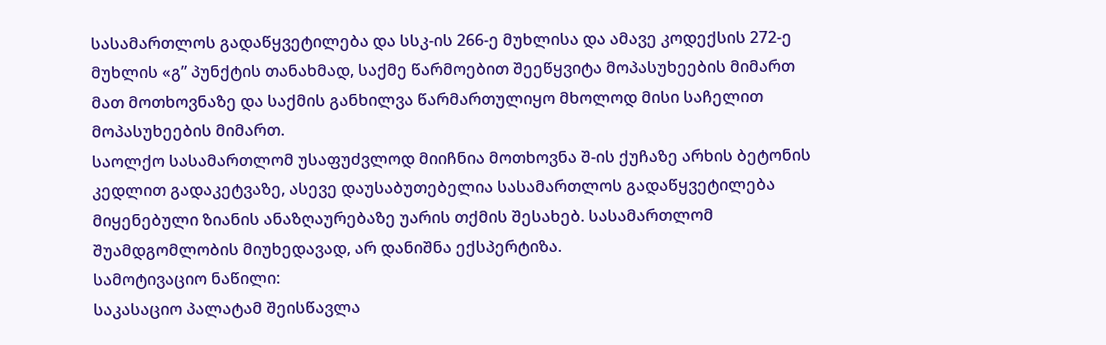სასამართლოს გადაწყვეტილება და სსკ-ის 266-ე მუხლისა და ამავე კოდექსის 272-ე მუხლის «გ” პუნქტის თანახმად, საქმე წარმოებით შეეწყვიტა მოპასუხეების მიმართ მათ მოთხოვნაზე და საქმის განხილვა წარმართულიყო მხოლოდ მისი საჩელით მოპასუხეების მიმართ.
საოლქო სასამართლომ უსაფუძვლოდ მიიჩნია მოთხოვნა შ-ის ქუჩაზე არხის ბეტონის კედლით გადაკეტვაზე, ასევე დაუსაბუთებელია სასამართლოს გადაწყვეტილება მიყენებული ზიანის ანაზღაურებაზე უარის თქმის შესახებ. სასამართლომ შუამდგომლობის მიუხედავად, არ დანიშნა ექსპერტიზა.
სამოტივაციო ნაწილი:
საკასაციო პალატამ შეისწავლა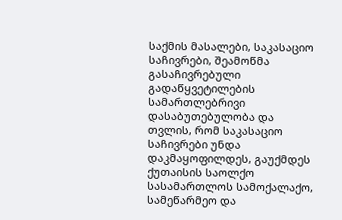საქმის მასალები, საკასაციო საჩივრები, შეამოწმა გასაჩივრებული გადაწყვეტილების სამართლებრივი დასაბუთებულობა და თვლის, რომ საკასაციო საჩივრები უნდა დაკმაყოფილდეს, გაუქმდეს ქუთაისის საოლქო სასამართლოს სამოქალაქო, სამეწარმეო და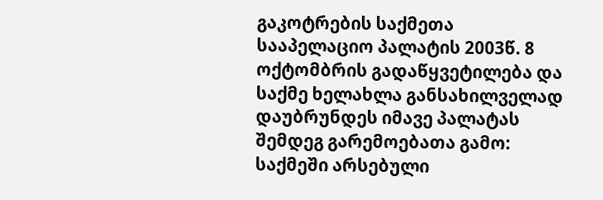გაკოტრების საქმეთა სააპელაციო პალატის 2003წ. 8 ოქტომბრის გადაწყვეტილება და საქმე ხელახლა განსახილველად დაუბრუნდეს იმავე პალატას შემდეგ გარემოებათა გამო:
საქმეში არსებული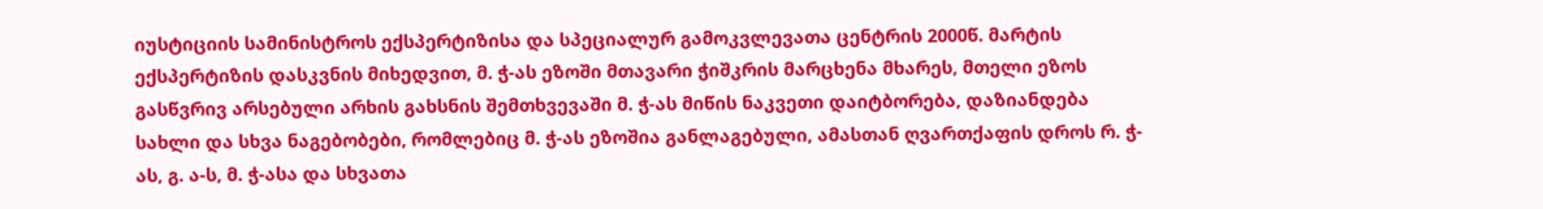იუსტიციის სამინისტროს ექსპერტიზისა და სპეციალურ გამოკვლევათა ცენტრის 2000წ. მარტის ექსპერტიზის დასკვნის მიხედვით, მ. ჭ-ას ეზოში მთავარი ჭიშკრის მარცხენა მხარეს, მთელი ეზოს გასწვრივ არსებული არხის გახსნის შემთხვევაში მ. ჭ-ას მიწის ნაკვეთი დაიტბორება, დაზიანდება სახლი და სხვა ნაგებობები, რომლებიც მ. ჭ-ას ეზოშია განლაგებული, ამასთან ღვართქაფის დროს რ. ჭ-ას, გ. ა-ს, მ. ჭ-ასა და სხვათა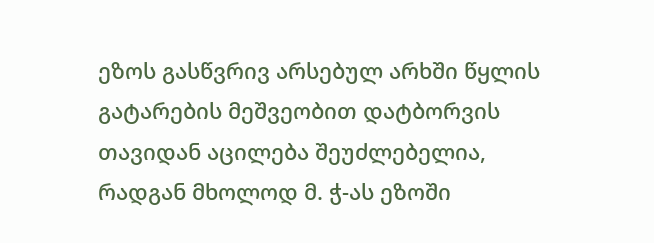ეზოს გასწვრივ არსებულ არხში წყლის გატარების მეშვეობით დატბორვის თავიდან აცილება შეუძლებელია, რადგან მხოლოდ მ. ჭ-ას ეზოში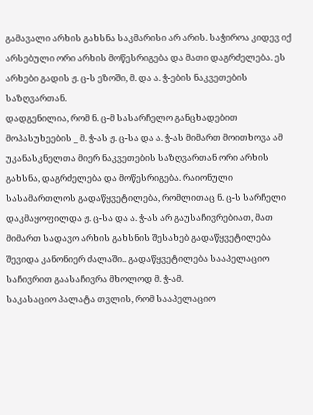გამავალი არხის გახსნა საკმარისი არ არის. საჭიროა კიდევ იქ არსებული ორი არხის მოწესრიგება და მათი დაგრძელება. ეს არხები გადის ჟ. ც-ს ეზოში, მ. და ა. ჭ-ების ნაკვეთების საზღვართან.
დადგენილია, რომ ნ. ც-მ სასარჩელო განცხადებით მოპასუხეების _ მ. ჭ-ას ჟ. ც-სა და ა. ჭ-ას მიმართ მოითხოვა ამ უკანასკნელთა მიერ ნაკვეთების საზღვართან ორი არხის გახსნა, დაგრძელება და მოწესრიგება. რაიონული სასამართლოს გადაწყვეტილება, რომლითაც ნ. ც-ს სარჩელი დაკმაყოფილდა ჟ. ც-სა და ა. ჭ-ას არ გაუსაჩივრებიათ, მათ მიმართ სადავო არხის გახსნის შესახებ გადაწყვეტილება შევიდა კანონიერ ძალაში.. გადაწყვეტილება სააპელაციო საჩივრით გაასაჩივრა მხოლოდ მ. ჭ-ამ.
საკასაციო პალატა თვლის, რომ სააპელაციო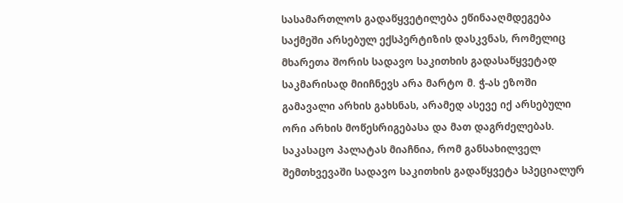სასამართლოს გადაწყვეტილება ეწინააღმდეგება საქმეში არსებულ ექსპერტიზის დასკვნას, რომელიც მხარეთა შორის სადავო საკითხის გადასაწყვეტად საკმარისად მიიჩნევს არა მარტო მ. ჭ-ას ეზოში გამავალი არხის გახსნას, არამედ ასევე იქ არსებული ორი არხის მოწესრიგებასა და მათ დაგრძელებას.
საკასაცო პალატას მიაჩნია, რომ განსახილველ შემთხვევაში სადავო საკითხის გადაწყვეტა სპეციალურ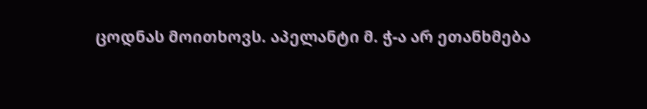ცოდნას მოითხოვს. აპელანტი მ. ჭ-ა არ ეთანხმება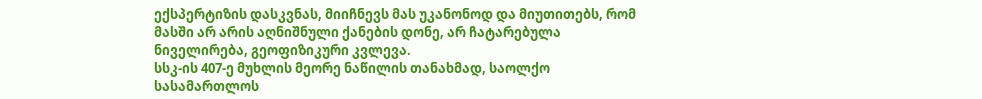ექსპერტიზის დასკვნას, მიიჩნევს მას უკანონოდ და მიუთითებს, რომ მასში არ არის აღნიშნული ქანების დონე, არ ჩატარებულა ნიველირება, გეოფიზიკური კვლევა.
სსკ-ის 407-ე მუხლის მეორე ნაწილის თანახმად, საოლქო სასამართლოს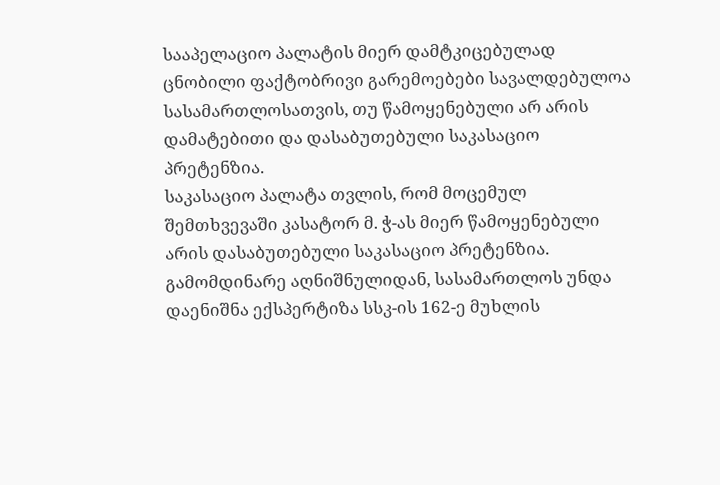სააპელაციო პალატის მიერ დამტკიცებულად ცნობილი ფაქტობრივი გარემოებები სავალდებულოა სასამართლოსათვის, თუ წამოყენებული არ არის დამატებითი და დასაბუთებული საკასაციო პრეტენზია.
საკასაციო პალატა თვლის, რომ მოცემულ შემთხვევაში კასატორ მ. ჭ-ას მიერ წამოყენებული არის დასაბუთებული საკასაციო პრეტენზია.
გამომდინარე აღნიშნულიდან, სასამართლოს უნდა დაენიშნა ექსპერტიზა სსკ-ის 162-ე მუხლის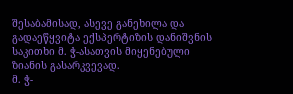შესაბამისად, ასევე განეხილა და გადაეწყვიტა ექსპერტიზის დანიშვნის საკითხი მ. ჭ-ასათვის მიყენებული ზიანის გასარკვევად.
მ. ჭ-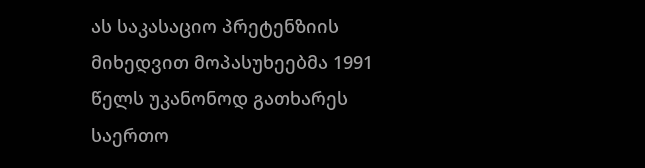ას საკასაციო პრეტენზიის მიხედვით მოპასუხეებმა 1991 წელს უკანონოდ გათხარეს საერთო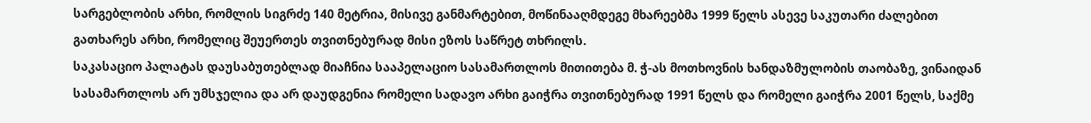სარგებლობის არხი, რომლის სიგრძე 140 მეტრია, მისივე განმარტებით, მოწინააღმდეგე მხარეებმა 1999 წელს ასევე საკუთარი ძალებით გათხარეს არხი, რომელიც შეუერთეს თვითნებურად მისი ეზოს საწრეტ თხრილს.
საკასაციო პალატას დაუსაბუთებლად მიაჩნია სააპელაციო სასამართლოს მითითება მ. ჭ-ას მოთხოვნის ხანდაზმულობის თაობაზე, ვინაიდან სასამართლოს არ უმსჯელია და არ დაუდგენია რომელი სადავო არხი გაიჭრა თვითნებურად 1991 წელს და რომელი გაიჭრა 2001 წელს, საქმე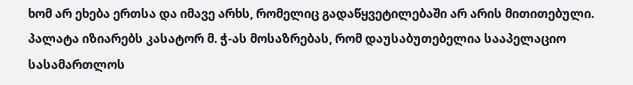ხომ არ ეხება ერთსა და იმავე არხს, რომელიც გადაწყვეტილებაში არ არის მითითებული.
პალატა იზიარებს კასატორ მ. ჭ-ას მოსაზრებას, რომ დაუსაბუთებელია სააპელაციო სასამართლოს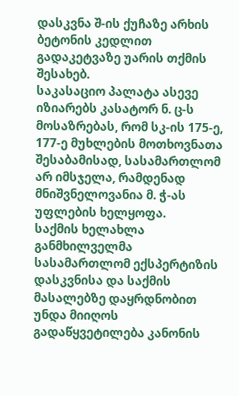დასკვნა შ-ის ქუჩაზე არხის ბეტონის კედლით გადაკეტვაზე უარის თქმის შესახებ.
საკასაციო პალატა ასევე იზიარებს კასატორ ნ. ც-ს მოსაზრებას, რომ სკ-ის 175-ე, 177-ე მუხლების მოთხოვნათა შესაბამისად, სასამართლომ არ იმსჯელა, რამდენად მნიშვნელოვანია მ. ჭ-ას უფლების ხელყოფა.
საქმის ხელახლა განმხილველმა სასამართლომ ექსპერტიზის დასკვნისა და საქმის მასალებზე დაყრდნობით უნდა მიიღოს გადაწყვეტილება კანონის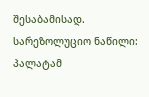შესაბამისად.
სარეზოლუციო ნაწილი:
პალატამ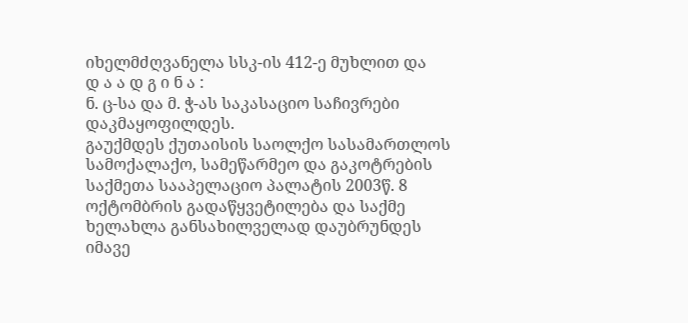იხელმძღვანელა სსკ-ის 412-ე მუხლით და
დ ა ა დ გ ი ნ ა :
ნ. ც-სა და მ. ჭ-ას საკასაციო საჩივრები დაკმაყოფილდეს.
გაუქმდეს ქუთაისის საოლქო სასამართლოს სამოქალაქო, სამეწარმეო და გაკოტრების საქმეთა სააპელაციო პალატის 2003წ. 8 ოქტომბრის გადაწყვეტილება და საქმე ხელახლა განსახილველად დაუბრუნდეს იმავე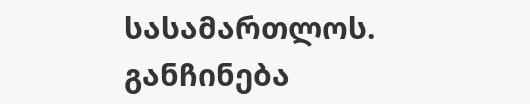სასამართლოს.
განჩინება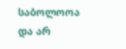საბოლოოა და არ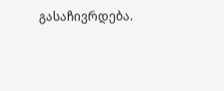გასაჩივრდება.